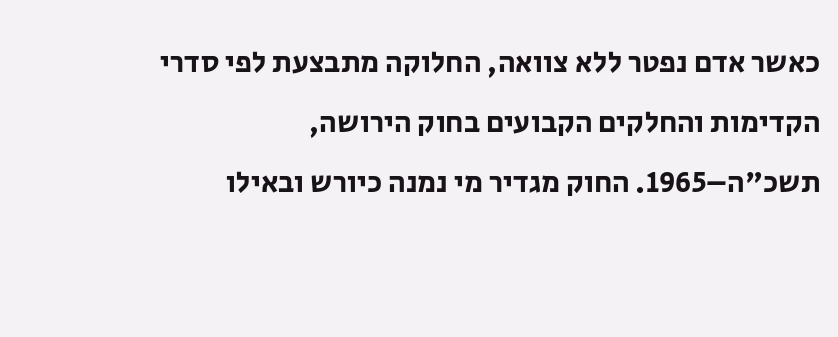כאשר אדם נפטר ללא צוואה, החלוקה מתבצעת לפי סדרי הקדימות והחלקים הקבועים בחוק הירושה, תשכ"ה–1965. החוק מגדיר מי נמנה כיורש ובאילו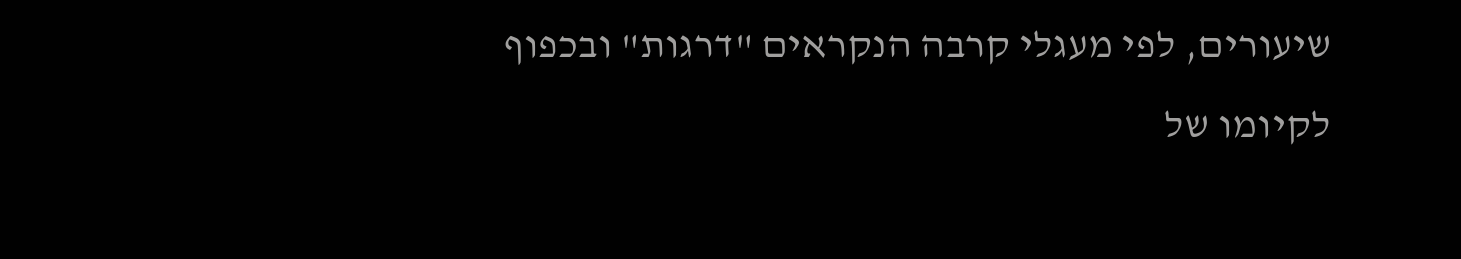שיעורים, לפי מעגלי קרבה הנקראים "דרגות" ובכפוף לקיומו של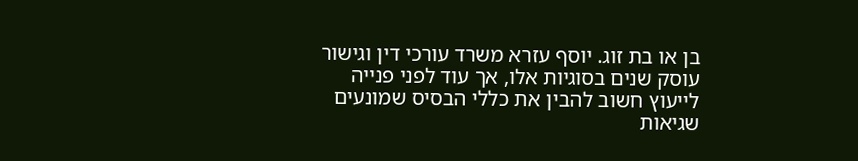בן או בת זוג. יוסף עזרא משרד עורכי דין וגישור עוסק שנים בסוגיות אלו, אך עוד לפני פנייה לייעוץ חשוב להבין את כללי הבסיס שמונעים שגיאות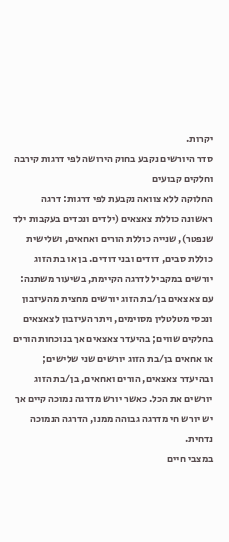יקרות.
סדר היורשים נקבע בחוק הירושה לפי דרגות קירבה וחלקים קבועים
החלוקה ללא צוואה נקבעת לפי דרגות: דרגה ראשונה כוללת צאצאים (ילדים ונכדים בעקבות ילד שנפטר), שנייה כוללת הורים ואחאים, ושלישית כוללת סבים, דודים ובני דודים. בן או בת הזוג יורשים במקביל לדרגה הקיימת, בשיעור משתנה: עם צאצאים בן/בת הזוג יורשים מחצית מהעיזבון ונכסי מטלטלין מסוימים, ויתר העיזבון לצאצאים בחלקים שווים; בהיעדר צאצאים אך בנוכחות הורים או אחאים בן/בת הזוג יורשים שני שלישים; ובהיעדר צאצאים, הורים ואחאים, בן/בת הזוג יורשים את הכל. כאשר יורש מדרגה נמוכה קיים אך יש יורש חי מדרגה גבוהה ממנו, הדרגה הנמוכה נדחית.
במצבי חיים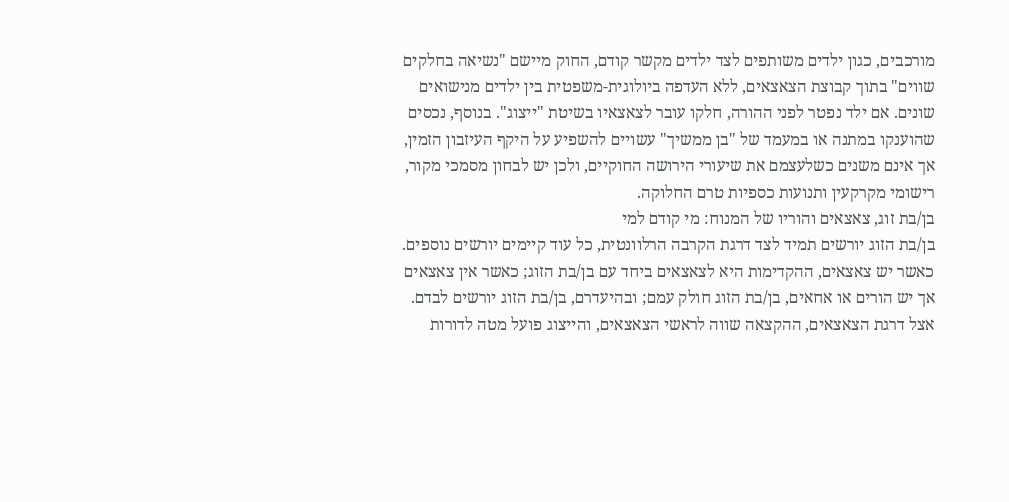מורכבים, כגון ילדים משותפים לצד ילדים מקשר קודם, החוק מיישם "נשיאה בחלקים שווים" בתוך קבוצת הצאצאים, ללא העדפה ביולוגית-משפטית בין ילדים מנישואים שונים. אם ילד נפטר לפני ההורה, חלקו עובר לצאצאיו בשיטת "ייצוג". בנוסף, נכסים שהוענקו במתנה או במעמד של "בן ממשיך" עשויים להשפיע על היקף העיזבון הזמין, אך אינם משנים כשלעצמם את שיעורי הירושה החוקיים, ולכן יש לבחון מסמכי מקור, רישומי מקרקעין ותנועות כספיות טרם החלוקה.
בן/בת זוג, צאצאים והוריו של המנוח: מי קודם למי
בן/בת הזוג יורשים תמיד לצד דרגת הקרבה הרלוונטית, כל עוד קיימים יורשים נוספים. כאשר יש צאצאים, ההקדימות היא לצאצאים ביחד עם בן/בת הזוג; כאשר אין צאצאים אך יש הורים או אחאים, בן/בת הזוג חולק עמם; ובהיעדרם, בן/בת הזוג יורשים לבדם. אצל דרגת הצאצאים, ההקצאה שווה לראשי הצאצאים, והייצוג פועל מטה לדורות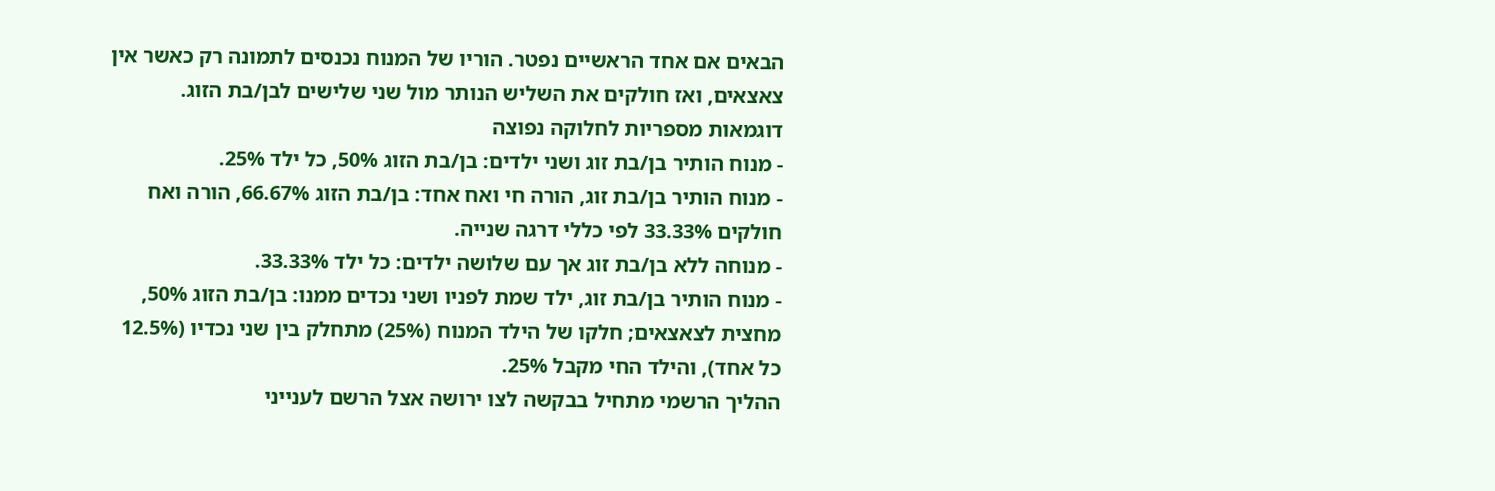הבאים אם אחד הראשיים נפטר. הוריו של המנוח נכנסים לתמונה רק כאשר אין צאצאים, ואז חולקים את השליש הנותר מול שני שלישים לבן/בת הזוג.
דוגמאות מספריות לחלוקה נפוצה
- מנוח הותיר בן/בת זוג ושני ילדים: בן/בת הזוג 50%, כל ילד 25%.
- מנוח הותיר בן/בת זוג, הורה חי ואח אחד: בן/בת הזוג 66.67%, הורה ואח חולקים 33.33% לפי כללי דרגה שנייה.
- מנוחה ללא בן/בת זוג אך עם שלושה ילדים: כל ילד 33.33%.
- מנוח הותיר בן/בת זוג, ילד שמת לפניו ושני נכדים ממנו: בן/בת הזוג 50%, מחצית לצאצאים; חלקו של הילד המנוח (25%) מתחלק בין שני נכדיו (12.5% כל אחד), והילד החי מקבל 25%.
ההליך הרשמי מתחיל בבקשה לצו ירושה אצל הרשם לענייני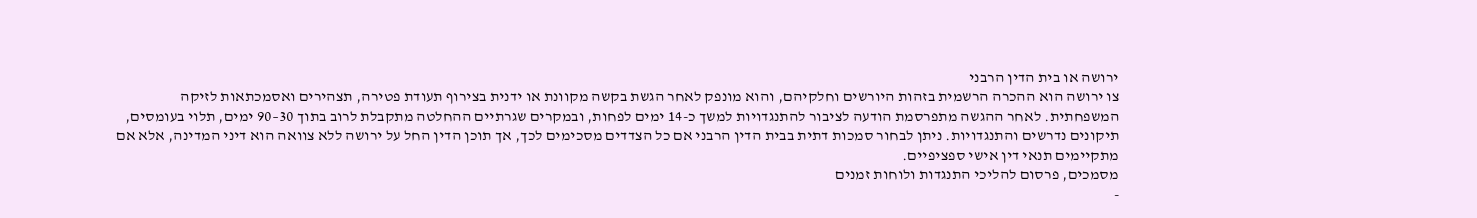ירושה או בית הדין הרבני
צו ירושה הוא ההכרה הרשמית בזהות היורשים וחלקיהם, והוא מונפק לאחר הגשת בקשה מקוונת או ידנית בצירוף תעודת פטירה, תצהירים ואסמכתאות לזיקה המשפחתית. לאחר ההגשה מתפרסמת הודעה לציבור להתנגדויות למשך כ-14 ימים לפחות, ובמקרים שגרתיים ההחלטה מתקבלת לרוב בתוך 30–90 ימים, תלוי בעומסים, תיקונים נדרשים והתנגדויות. ניתן לבחור סמכות דתית בבית הדין הרבני אם כל הצדדים מסכימים לכך, אך תוכן הדין החל על ירושה ללא צוואה הוא דיני המדינה, אלא אם מתקיימים תנאי דין אישי ספציפיים.
מסמכים, פרסום להליכי התנגדות ולוחות זמנים
-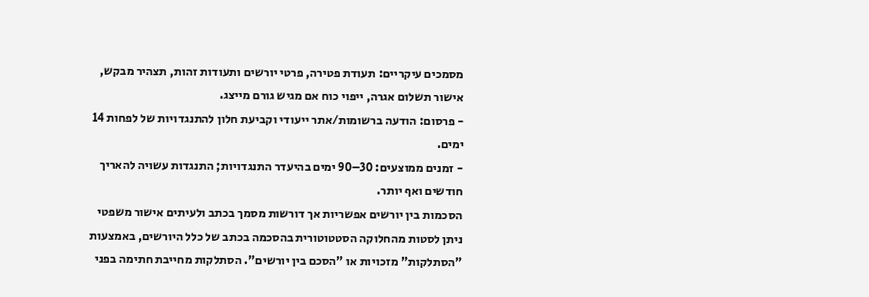מסמכים עיקריים: תעודת פטירה, פרטי יורשים ותעודות זהות, תצהיר מבקש, אישור תשלום אגרה, ייפוי כוח אם מגיש גורם מייצג.
- פרסום: הודעה ברשומות/אתר ייעודי וקביעת חלון להתנגדויות של לפחות 14 ימים.
- זמנים ממוצעים: 30–90 ימים בהיעדר התנגדויות; התנגדות עשויה להאריך חודשים ואף יותר.
הסכמות בין יורשים אפשריות אך דורשות מסמך בכתב ולעיתים אישור משפטי
ניתן לסטות מהחלוקה הסטטוטורית בהסכמה בכתב של כלל היורשים, באמצעות "הסתלקות" מזכויות או "הסכם בין יורשים". הסתלקות מחייבת חתימה בפני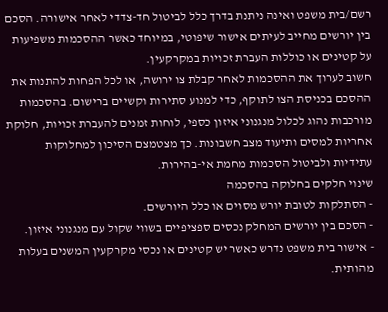רשם/בית משפט ואינה ניתנת בדרך כלל לביטול חד-צדדי לאחר אישורה. הסכם בין יורשים מחייב לעיתים אישור שיפוטי, במיוחד כאשר ההסכמות משפיעות על קטינים או כוללות העברת זכויות במקרקעין.
חשוב לערוך את ההסכמות לאחר קבלת צו ירושה, או לכל הפחות להתנות את ההסכם בכניסת הצו לתוקף, כדי למנוע סתירות וקשיים ברישום. בהסכמות מורכבות נהוג לכלול מנגנוני איזון כספי, לוחות זמנים להעברת זכויות, חלוקת אחריות למסים ותיעוד מצב חשבונות. כך מצטמצם הסיכון למחלוקות עתידיות ולביטול הסכמות מחמת אי-בהירות.
שינוי חלקים בחלוקה בהסכמה
- הסתלקות לטובת יורש מסוים או כלל היורשים.
- הסכם בין יורשים המחלק נכסים ספציפיים בשווי שקול עם מנגנוני איזון.
- אישור בית משפט נדרש כאשר יש קטינים או נכסי מקרקעין המשנים בעלות מהותית.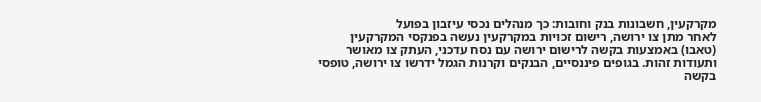מקרקעין, חשבונות בנק וחובות: כך מנהלים נכסי עיזבון בפועל
לאחר מתן צו ירושה, רישום זכויות במקרקעין נעשה בפנקסי המקרקעין (טאבו) באמצעות בקשה לרישום ירושה עם נסח עדכני, העתק צו מאושר ותעודות זהות. בגופים פיננסיים, הבנקים וקרנות הגמל ידרשו צו ירושה, טופסי בקשה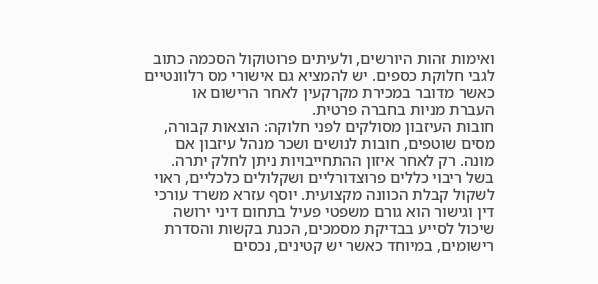ואימות זהות היורשים, ולעיתים פרוטוקול הסכמה כתוב לגבי חלוקת כספים. יש להמציא גם אישורי מס רלוונטיים כאשר מדובר במכירת מקרקעין לאחר הרישום או העברת מניות בחברה פרטית.
חובות העיזבון מסולקים לפני חלוקה: הוצאות קבורה, מסים שוטפים, חובות לנושים ושכר מנהל עיזבון אם מונה. רק לאחר איזון ההתחייבויות ניתן לחלק יתרה. בשל ריבוי כללים פרוצדורליים ושקלולים כלכליים, ראוי לשקול קבלת הכוונה מקצועית. יוסף עזרא משרד עורכי דין וגישור הוא גורם משפטי פעיל בתחום דיני ירושה שיכול לסייע בבדיקת מסמכים, הכנת בקשות והסדרת רישומים, במיוחד כאשר יש קטינים, נכסים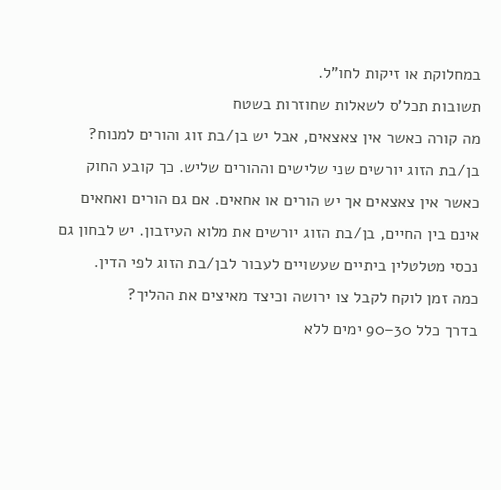במחלוקת או זיקות לחו"ל.
תשובות תכל'ס לשאלות שחוזרות בשטח
מה קורה כאשר אין צאצאים, אבל יש בן/בת זוג והורים למנוח?
בן/בת הזוג יורשים שני שלישים וההורים שליש. כך קובע החוק כאשר אין צאצאים אך יש הורים או אחאים. אם גם הורים ואחאים אינם בין החיים, בן/בת הזוג יורשים את מלוא העיזבון. יש לבחון גם נכסי מטלטלין ביתיים שעשויים לעבור לבן/בת הזוג לפי הדין.
כמה זמן לוקח לקבל צו ירושה וכיצד מאיצים את ההליך?
בדרך כלל 30–90 ימים ללא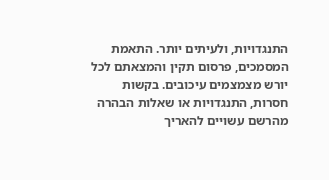התנגדויות, ולעיתים יותר. התאמת המסמכים, פרסום תקין והמצאתם לכל יורש מצמצמים עיכובים. בקשות חסרות, התנגדויות או שאלות הבהרה מהרשם עשויים להאריך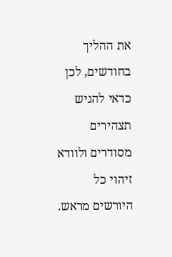את ההליך בחודשים, לכן כדאי להגיש תצהירים מסודרים ולוודא זיהוי כל היורשים מראש.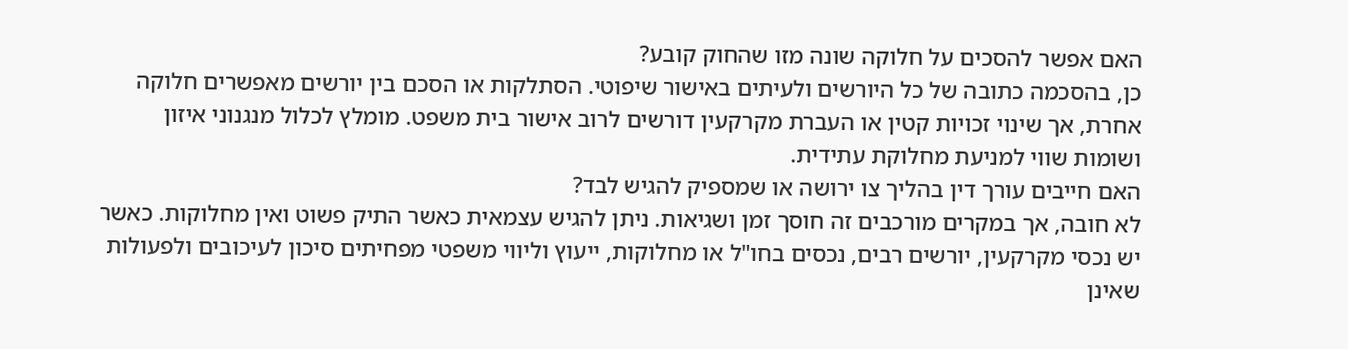האם אפשר להסכים על חלוקה שונה מזו שהחוק קובע?
כן, בהסכמה כתובה של כל היורשים ולעיתים באישור שיפוטי. הסתלקות או הסכם בין יורשים מאפשרים חלוקה אחרת, אך שינוי זכויות קטין או העברת מקרקעין דורשים לרוב אישור בית משפט. מומלץ לכלול מנגנוני איזון ושומות שווי למניעת מחלוקת עתידית.
האם חייבים עורך דין בהליך צו ירושה או שמספיק להגיש לבד?
לא חובה, אך במקרים מורכבים זה חוסך זמן ושגיאות. ניתן להגיש עצמאית כאשר התיק פשוט ואין מחלוקות. כאשר יש נכסי מקרקעין, יורשים רבים, נכסים בחו"ל או מחלוקות, ייעוץ וליווי משפטי מפחיתים סיכון לעיכובים ולפעולות שאינן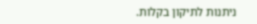ניתנות לתיקון בקלות.